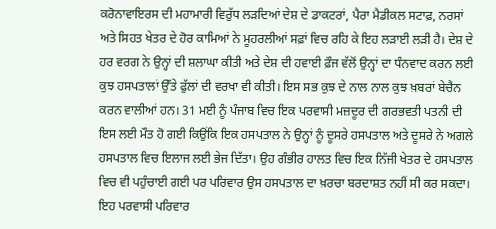ਕਰੋਨਾਵਾਇਰਸ ਦੀ ਮਹਾਮਾਰੀ ਵਿਰੁੱਧ ਲੜਦਿਆਂ ਦੇਸ਼ ਦੇ ਡਾਕਟਰਾਂ, ਪੈਰਾ ਮੈਡੀਕਲ ਸਟਾਫ਼, ਨਰਸਾਂ ਅਤੇ ਸਿਹਤ ਖੇਤਰ ਦੇ ਹੋਰ ਕਾਮਿਆਂ ਨੇ ਮੂਹਰਲੀਆਂ ਸਫ਼ਾਂ ਵਿਚ ਰਹਿ ਕੇ ਇਹ ਲੜਾਈ ਲੜੀ ਹੈ। ਦੇਸ਼ ਦੇ ਹਰ ਵਰਗ ਨੇ ਉਨ੍ਹਾਂ ਦੀ ਸ਼ਲਾਘਾ ਕੀਤੀ ਅਤੇ ਦੇਸ਼ ਦੀ ਹਵਾਈ ਫ਼ੌਜ ਵੱਲੋਂ ਉਨ੍ਹਾਂ ਦਾ ਧੰਨਵਾਦ ਕਰਨ ਲਈ ਕੁਝ ਹਸਪਤਾਲਾਂ ਉੱਤੇ ਫੁੱਲਾਂ ਦੀ ਵਰਖਾ ਵੀ ਕੀਤੀ। ਇਸ ਸਭ ਕੁਝ ਦੇ ਨਾਲ ਨਾਲ ਕੁਝ ਖ਼ਬਰਾਂ ਬੇਚੈਨ ਕਰਨ ਵਾਲੀਆਂ ਹਨ। 31 ਮਈ ਨੂੰ ਪੰਜਾਬ ਵਿਚ ਇਕ ਪਰਵਾਸੀ ਮਜ਼ਦੂਰ ਦੀ ਗਰਭਵਤੀ ਪਤਨੀ ਦੀ ਇਸ ਲਈ ਮੌਤ ਹੋ ਗਈ ਕਿਉਂਕਿ ਇਕ ਹਸਪਤਾਲ ਨੇ ਉਨ੍ਹਾਂ ਨੂੰ ਦੂਸਰੇ ਹਸਪਤਾਲ ਅਤੇ ਦੂਸਰੇ ਨੇ ਅਗਲੇ ਹਸਪਤਾਲ ਵਿਚ ਇਲਾਜ ਲਈ ਭੇਜ ਦਿੱਤਾ। ਉਹ ਗੰਭੀਰ ਹਾਲਤ ਵਿਚ ਇਕ ਨਿੱਜੀ ਖੇਤਰ ਦੇ ਹਸਪਤਾਲ ਵਿਚ ਵੀ ਪਹੁੰਚਾਈ ਗਈ ਪਰ ਪਰਿਵਾਰ ਉਸ ਹਸਪਤਾਲ ਦਾ ਖ਼ਰਚਾ ਬਰਦਾਸ਼ਤ ਨਹੀਂ ਸੀ ਕਰ ਸਕਦਾ। ਇਹ ਪਰਵਾਸੀ ਪਰਿਵਾਰ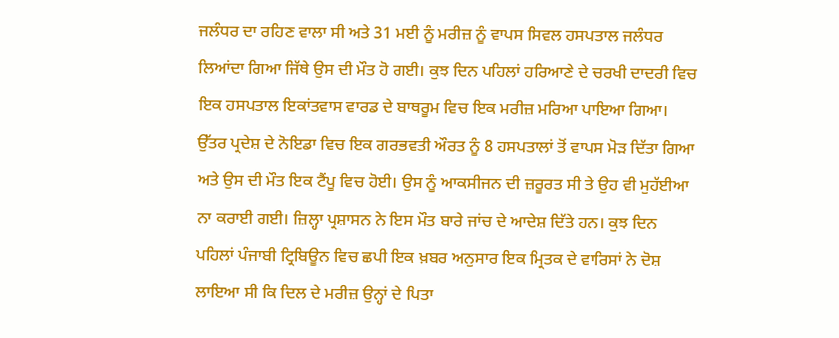ਜਲੰਧਰ ਦਾ ਰਹਿਣ ਵਾਲਾ ਸੀ ਅਤੇ 31 ਮਈ ਨੂੰ ਮਰੀਜ਼ ਨੂੰ ਵਾਪਸ ਸਿਵਲ ਹਸਪਤਾਲ ਜਲੰਧਰ ਲਿਆਂਦਾ ਗਿਆ ਜਿੱਥੇ ਉਸ ਦੀ ਮੌਤ ਹੋ ਗਈ। ਕੁਝ ਦਿਨ ਪਹਿਲਾਂ ਹਰਿਆਣੇ ਦੇ ਚਰਖੀ ਦਾਦਰੀ ਵਿਚ ਇਕ ਹਸਪਤਾਲ ਇਕਾਂਤਵਾਸ ਵਾਰਡ ਦੇ ਬਾਥਰੂਮ ਵਿਚ ਇਕ ਮਰੀਜ਼ ਮਰਿਆ ਪਾਇਆ ਗਿਆ। ਉੱਤਰ ਪ੍ਰਦੇਸ਼ ਦੇ ਨੋਇਡਾ ਵਿਚ ਇਕ ਗਰਭਵਤੀ ਔਰਤ ਨੂੰ 8 ਹਸਪਤਾਲਾਂ ਤੋਂ ਵਾਪਸ ਮੋੜ ਦਿੱਤਾ ਗਿਆ ਅਤੇ ਉਸ ਦੀ ਮੌਤ ਇਕ ਟੈਂਪੂ ਵਿਚ ਹੋਈ। ਉਸ ਨੂੰ ਆਕਸੀਜਨ ਦੀ ਜ਼ਰੂਰਤ ਸੀ ਤੇ ਉਹ ਵੀ ਮੁਹੱਈਆ ਨਾ ਕਰਾਈ ਗਈ। ਜ਼ਿਲ੍ਹਾ ਪ੍ਰਸ਼ਾਸਨ ਨੇ ਇਸ ਮੌਤ ਬਾਰੇ ਜਾਂਚ ਦੇ ਆਦੇਸ਼ ਦਿੱਤੇ ਹਨ। ਕੁਝ ਦਿਨ ਪਹਿਲਾਂ ਪੰਜਾਬੀ ਟ੍ਰਿਬਿਊਨ ਵਿਚ ਛਪੀ ਇਕ ਖ਼ਬਰ ਅਨੁਸਾਰ ਇਕ ਮ੍ਰਿਤਕ ਦੇ ਵਾਰਿਸਾਂ ਨੇ ਦੋਸ਼ ਲਾਇਆ ਸੀ ਕਿ ਦਿਲ ਦੇ ਮਰੀਜ਼ ਉਨ੍ਹਾਂ ਦੇ ਪਿਤਾ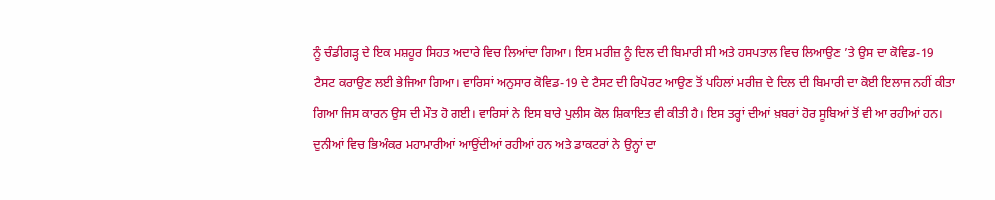ਨੂੰ ਚੰਡੀਗੜ੍ਹ ਦੇ ਇਕ ਮਸ਼ਹੂਰ ਸਿਹਤ ਅਦਾਰੇ ਵਿਚ ਲਿਆਂਦਾ ਗਿਆ। ਇਸ ਮਰੀਜ਼ ਨੂੰ ਦਿਲ ਦੀ ਬਿਮਾਰੀ ਸੀ ਅਤੇ ਹਸਪਤਾਲ ਵਿਚ ਲਿਆਉਣ ’ਤੇ ਉਸ ਦਾ ਕੋਵਿਡ-19 ਟੈਸਟ ਕਰਾਉਣ ਲਈ ਭੇਜਿਆ ਗਿਆ। ਵਾਰਿਸਾਂ ਅਨੁਸਾਰ ਕੋਵਿਡ-19 ਦੇ ਟੈਸਟ ਦੀ ਰਿਪੋਰਟ ਆਉਣ ਤੋਂ ਪਹਿਲਾਂ ਮਰੀਜ਼ ਦੇ ਦਿਲ ਦੀ ਬਿਮਾਰੀ ਦਾ ਕੋਈ ਇਲਾਜ ਨਹੀਂ ਕੀਤਾ ਗਿਆ ਜਿਸ ਕਾਰਨ ਉਸ ਦੀ ਮੌਤ ਹੋ ਗਈ। ਵਾਰਿਸਾਂ ਨੇ ਇਸ ਬਾਰੇ ਪੁਲੀਸ ਕੋਲ ਸ਼ਿਕਾਇਤ ਵੀ ਕੀਤੀ ਹੈ। ਇਸ ਤਰ੍ਹਾਂ ਦੀਆਂ ਖ਼ਬਰਾਂ ਹੋਰ ਸੂਬਿਆਂ ਤੋਂ ਵੀ ਆ ਰਹੀਆਂ ਹਨ।
ਦੁਨੀਆਂ ਵਿਚ ਭਿਅੰਕਰ ਮਹਾਮਾਰੀਆਂ ਆਉਂਦੀਆਂ ਰਹੀਆਂ ਹਨ ਅਤੇ ਡਾਕਟਰਾਂ ਨੇ ਉਨ੍ਹਾਂ ਦਾ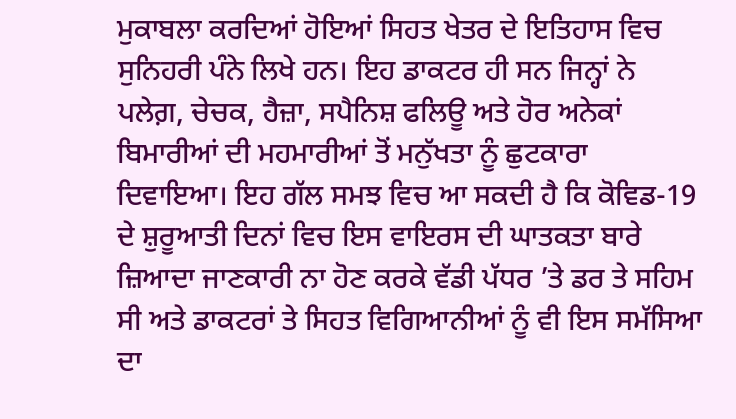ਮੁਕਾਬਲਾ ਕਰਦਿਆਂ ਹੋਇਆਂ ਸਿਹਤ ਖੇਤਰ ਦੇ ਇਤਿਹਾਸ ਵਿਚ ਸੁਨਿਹਰੀ ਪੰਨੇ ਲਿਖੇ ਹਨ। ਇਹ ਡਾਕਟਰ ਹੀ ਸਨ ਜਿਨ੍ਹਾਂ ਨੇ ਪਲੇਗ਼, ਚੇਚਕ, ਹੈਜ਼ਾ, ਸਪੈਨਿਸ਼ ਫਲਿਊ ਅਤੇ ਹੋਰ ਅਨੇਕਾਂ ਬਿਮਾਰੀਆਂ ਦੀ ਮਹਮਾਰੀਆਂ ਤੋਂ ਮਨੁੱਖਤਾ ਨੂੰ ਛੁਟਕਾਰਾ ਦਿਵਾਇਆ। ਇਹ ਗੱਲ ਸਮਝ ਵਿਚ ਆ ਸਕਦੀ ਹੈ ਕਿ ਕੋਵਿਡ-19 ਦੇ ਸ਼ੁਰੂਆਤੀ ਦਿਨਾਂ ਵਿਚ ਇਸ ਵਾਇਰਸ ਦੀ ਘਾਤਕਤਾ ਬਾਰੇ ਜ਼ਿਆਦਾ ਜਾਣਕਾਰੀ ਨਾ ਹੋਣ ਕਰਕੇ ਵੱਡੀ ਪੱਧਰ ’ਤੇ ਡਰ ਤੇ ਸਹਿਮ ਸੀ ਅਤੇ ਡਾਕਟਰਾਂ ਤੇ ਸਿਹਤ ਵਿਗਿਆਨੀਆਂ ਨੂੰ ਵੀ ਇਸ ਸਮੱਸਿਆ ਦਾ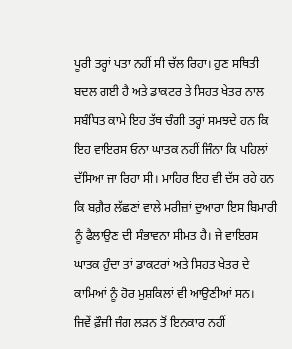ਪੂਰੀ ਤਰ੍ਹਾਂ ਪਤਾ ਨਹੀਂ ਸੀ ਚੱਲ ਰਿਹਾ। ਹੁਣ ਸਥਿਤੀ ਬਦਲ ਗਈ ਹੈ ਅਤੇ ਡਾਕਟਰ ਤੇ ਸਿਹਤ ਖੇਤਰ ਨਾਲ ਸਬੰਧਿਤ ਕਾਮੇ ਇਹ ਤੱਥ ਚੰਗੀ ਤਰ੍ਹਾਂ ਸਮਝਦੇ ਹਨ ਕਿ ਇਹ ਵਾਇਰਸ ਓਨਾ ਘਾਤਕ ਨਹੀਂ ਜਿੰਨਾ ਕਿ ਪਹਿਲਾਂ ਦੱਸਿਆ ਜਾ ਰਿਹਾ ਸੀ। ਮਾਹਿਰ ਇਹ ਵੀ ਦੱਸ ਰਹੇ ਹਨ ਕਿ ਬਗ਼ੈਰ ਲੱਛਣਾਂ ਵਾਲੇ ਮਰੀਜ਼ਾਂ ਦੁਆਰਾ ਇਸ ਬਿਮਾਰੀ ਨੂੰ ਫੈਲਾਉਣ ਦੀ ਸੰਭਾਵਨਾ ਸੀਮਤ ਹੈ। ਜੇ ਵਾਇਰਸ ਘਾਤਕ ਹੁੰਦਾ ਤਾਂ ਡਾਕਟਰਾਂ ਅਤੇ ਸਿਹਤ ਖੇਤਰ ਦੇ ਕਾਮਿਆਂ ਨੂੰ ਹੋਰ ਮੁਸ਼ਕਿਲਾਂ ਵੀ ਆਉਣੀਆਂ ਸਨ।
ਜਿਵੇਂ ਫ਼ੌਜੀ ਜੰਗ ਲੜਨ ਤੋਂ ਇਨਕਾਰ ਨਹੀਂ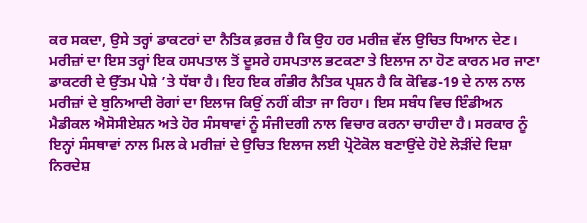ਕਰ ਸਕਦਾ, ਉਸੇ ਤਰ੍ਹਾਂ ਡਾਕਟਰਾਂ ਦਾ ਨੈਤਿਕ ਫ਼ਰਜ਼ ਹੈ ਕਿ ਉਹ ਹਰ ਮਰੀਜ਼ ਵੱਲ ਉਚਿਤ ਧਿਆਨ ਦੇਣ। ਮਰੀਜ਼ਾਂ ਦਾ ਇਸ ਤਰ੍ਹਾਂ ਇਕ ਹਸਪਤਾਲ ਤੋਂ ਦੂਸਰੇ ਹਸਪਤਾਲ ਭਟਕਣਾ ਤੇ ਇਲਾਜ ਨਾ ਹੋਣ ਕਾਰਨ ਮਰ ਜਾਣਾ ਡਾਕਟਰੀ ਦੇ ਉੱਤਮ ਪੇਸ਼ੇ ’ਤੇ ਧੱਬਾ ਹੈ। ਇਹ ਇਕ ਗੰਭੀਰ ਨੈਤਿਕ ਪ੍ਰਸ਼ਨ ਹੈ ਕਿ ਕੋਵਿਡ-19 ਦੇ ਨਾਲ ਨਾਲ ਮਰੀਜ਼ਾਂ ਦੇ ਬੁਨਿਆਦੀ ਰੋਗਾਂ ਦਾ ਇਲਾਜ ਕਿਉਂ ਨਹੀਂ ਕੀਤਾ ਜਾ ਰਿਹਾ। ਇਸ ਸਬੰਧ ਵਿਚ ਇੰਡੀਅਨ ਮੈਡੀਕਲ ਐਸੋਸੀਏਸ਼ਨ ਅਤੇ ਹੋਰ ਸੰਸਥਾਵਾਂ ਨੂੰ ਸੰਜੀਦਗੀ ਨਾਲ ਵਿਚਾਰ ਕਰਨਾ ਚਾਹੀਦਾ ਹੈ। ਸਰਕਾਰ ਨੂੰ ਇਨ੍ਹਾਂ ਸੰਸਥਾਵਾਂ ਨਾਲ ਮਿਲ ਕੇ ਮਰੀਜ਼ਾਂ ਦੇ ਉਚਿਤ ਇਲਾਜ ਲਈ ਪ੍ਰੋਟੋਕੋਲ ਬਣਾਉਂਦੇ ਹੋਏ ਲੋੜੀਂਦੇ ਦਿਸ਼ਾ ਨਿਰਦੇਸ਼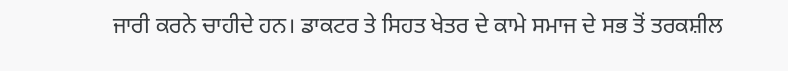ਜਾਰੀ ਕਰਨੇ ਚਾਹੀਦੇ ਹਨ। ਡਾਕਟਰ ਤੇ ਸਿਹਤ ਖੇਤਰ ਦੇ ਕਾਮੇ ਸਮਾਜ ਦੇ ਸਭ ਤੋਂ ਤਰਕਸ਼ੀਲ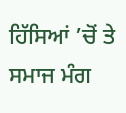ਹਿੱਸਿਆਂ ’ਚੋਂ ਤੇ ਸਮਾਜ ਮੰਗ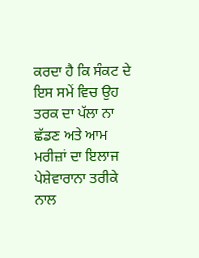ਕਰਦਾ ਹੈ ਕਿ ਸੰਕਟ ਦੇ ਇਸ ਸਮੇਂ ਵਿਚ ਉਹ ਤਰਕ ਦਾ ਪੱਲਾ ਨਾ ਛੱਡਣ ਅਤੇ ਆਮ ਮਰੀਜ਼ਾਂ ਦਾ ਇਲਾਜ ਪੇਸ਼ੇਵਾਰਾਨਾ ਤਰੀਕੇ ਨਾਲ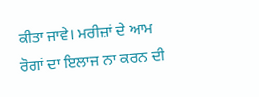ਕੀਤਾ ਜਾਵੇ। ਮਰੀਜ਼ਾਂ ਦੇ ਆਮ ਰੋਗਾਂ ਦਾ ਇਲਾਜ ਨਾ ਕਰਨ ਦੀ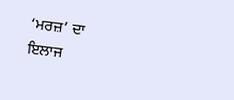‘ਮਰਜ਼’ ਦਾ ਇਲਾਜ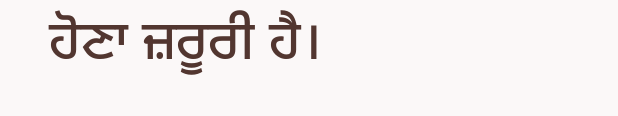ਹੋਣਾ ਜ਼ਰੂਰੀ ਹੈ।